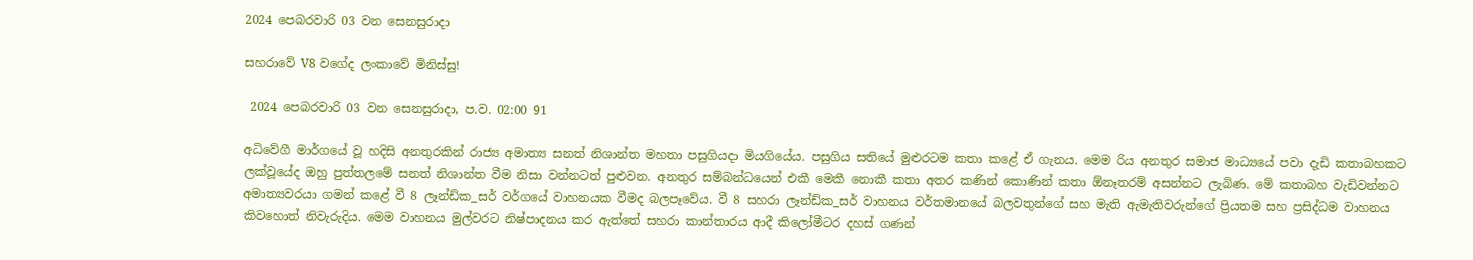2024 පෙබරවාරි 03 වන සෙනසුරාදා

සහරාවේ V8 වගේද ලංකාවේ මිනිස්සු!

 2024 පෙබරවාරි 03 වන සෙනසුරාදා, ප.ව. 02:00 91

අධිවේගී මාර්ගයේ වූ හදිසි අනතුරකින් රාජ්‍ය අමාත්‍ය සනත් නිශාන්ත මහතා පසුගියදා මියගියේය. පසුගිය සතියේ මුළුරටම කතා කළේ ඒ ගැනය. මෙම රිය අනතුර සමාජ මාධ්‍යයේ පවා දැඩි කතාබහකට ලක්වූයේද ඔහු පුත්තලමේ සනත් නිශාන්ත වීම නිසා වන්නටත් පුළුවන. අනතුර සම්බන්ධයෙන් එකී මෙකී නොකී කතා අතර කණින් කොණින් කතා ඕනෑතරම් අසන්නට ලැබිණ. මේ කතාබහ වැඩිවන්නට අමාත්‍යවරයා ගමන් කළේ වී 8 ලෑන්ඩ්ක_සර් වර්ගයේ වාහනයක වීමද බලපෑවේය. වී 8 සහරා ලෑන්ඩ්ක_සර් වාහනය වර්තමානයේ බලවතුන්ගේ සහ මැති ඇමැතිවරුන්ගේ ප්‍රියතම සහ ප්‍රසිද්ධම වාහනය කිවහොත් නිවැරුදිය. මෙම වාහනය මුල්වරට නිෂ්පාදනය කර ඇත්තේ සහරා කාන්තාරය ආදී කිලෝමීටර දහස් ගණන්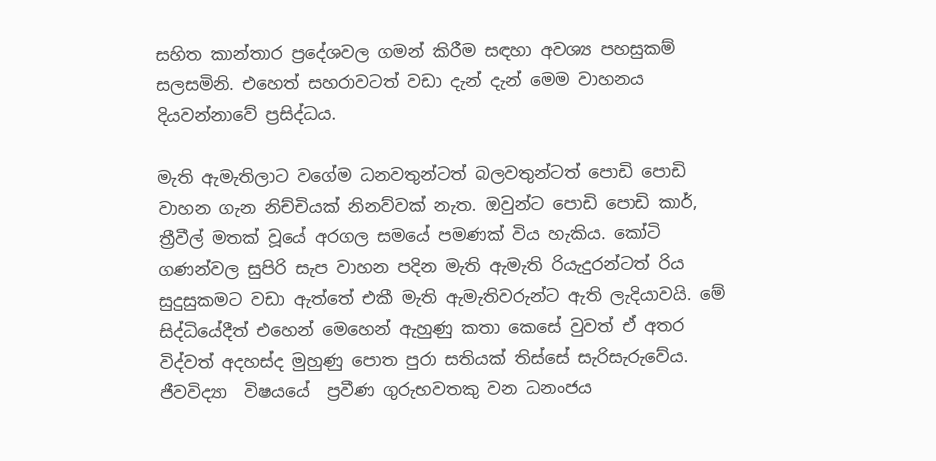සහිත කාන්තාර ප්‍රදේශවල ගමන් කිරීම සඳහා අවශ්‍ය පහසුකම් සලසමිනි‍. එහෙත් සහරාවටත් වඩා දැන් දැන් මෙම වාහනය දියවන්නාවේ ප්‍රසිද්ධය.

මැති ඇමැතිලාට වගේම ධනවතුන්ටත් බලවතුන්ටත් පොඩි පොඩි වාහන ගැන නිච්චියක් නිනව්වක් නැත. ඔවුන්ට පොඩි පොඩි කාර්, ත්‍රීවීල් මතක් වූයේ අරගල සමයේ පමණක් විය හැකිය. කෝටි ගණන්වල සුපිරි සැප වාහන පදින මැති ඇමැති රියැදුරන්ටත් රිය සුදුසුකමට වඩා ඇත්තේ එකී මැති ඇමැතිවරුන්ට ඇති ලැදියාවයි. මේ සිද්ධියේදීත් එහෙන් මෙහෙන් ඇහුණු කතා කෙසේ වුවත් ඒ අතර විද්වත් අදහස්ද මුහුණු පොත පුරා සතියක් තිස්සේ සැරිසැරුවේය. ජීවවිද්‍යා  විෂයයේ  ප්‍රවීණ ගුරුභවතකු වන ධනංජය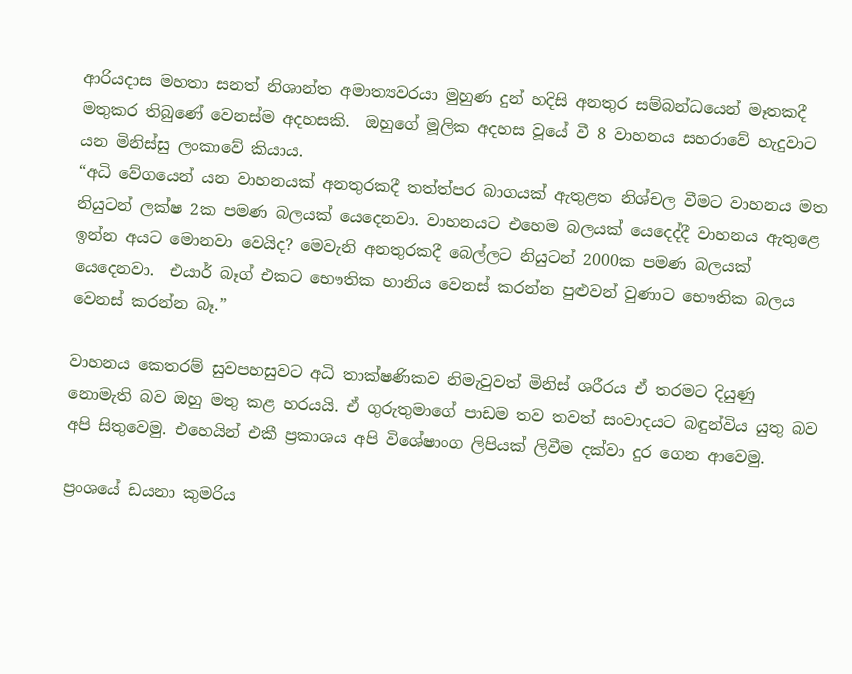ආරියදාස මහතා සනත් නිශාන්ත අමාත්‍යවරයා මුහුණ දුන් හදිසි අනතුර සම්බන්ධයෙන් මෑතකදී මතුකර තිබුණේ වෙනස්ම අදහසකි.  ඔහුගේ මූලික අදහස වූයේ වී 8 වාහනය සහරාවේ හැදුවාට යන මිනිස්සු ලංකාවේ කියාය.
“අධි වේගයෙන් යන වාහනයක් අනතුරකදී තත්ත්පර බාගයක් ඇතුළත නිශ්චල වීමට වාහනය මත නියුටන් ලක්ෂ 2ක පමණ බලයක් යෙදෙනවා. වාහනයට එහෙම බලයක් යෙදෙද්දී වාහනය ඇතුළෙ ඉන්න අයට මොනවා වෙයිද? මෙවැනි අනතුරකදී බෙල්ලට නියුටන් 2000ක පමණ බලයක් යෙදෙනවා.  එයාර් බෑග් එකට භෞතික හානිය වෙනස් කරන්න පුළුවන් වුණාට භෞතික බලය වෙනස් කරන්න බෑ.”

වාහනය කෙතරම් සුවපහසුවට අධි තාක්ෂණිකව නිමැවුවත් මිනිස් ශරීරය ඒ තරමට දියුණු නොමැති බව ඔහු මතු කළ හරයයි. ඒ ගුරුතුමාගේ පාඩම තව තවත් සංවාදයට බඳුන්විය යුතු බව අපි සිතුවෙමු. එහෙයින් එකී ප්‍රකාශය අපි විශේෂාංග ලිපියක් ලිවීම දක්වා දුර ගෙන ආවෙමු.

ප්‍රංශයේ ඩයනා කුමරිය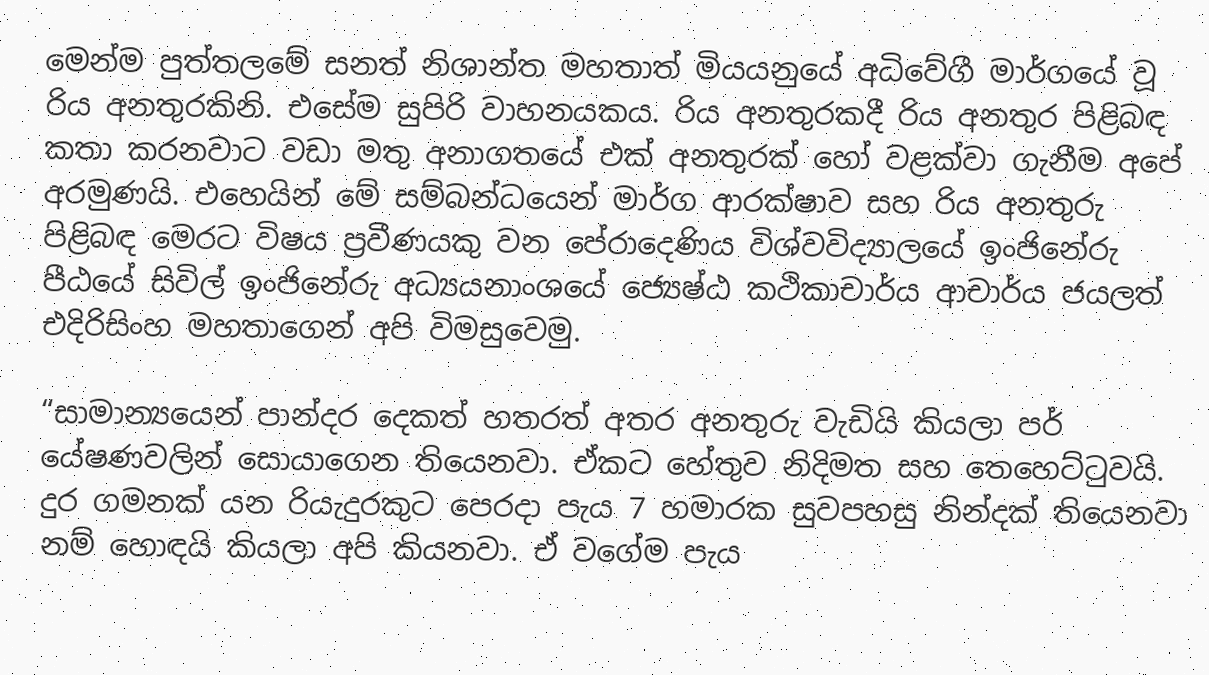මෙන්ම පුත්තලමේ සනත් නිශාන්ත මහතාත් මියයනුයේ අධිවේගී මාර්ගයේ වූ රිය අනතුරකිනි. එසේම සුපිරි වාහනයකය. රිය අනතුරකදී රිය අනතුර පිළිබඳ කතා කරනවාට වඩා මතු අනාගතයේ එක් අනතුරක් හෝ වළක්වා ගැනීම අපේ අරමුණයි. එහෙයින් මේ සම්බන්ධයෙන් මාර්ග ආරක්ෂාව සහ රිය අනතුරු පිළිබඳ මෙරට විෂය ප්‍රවීණයකු වන පේරාදෙණිය විශ්වවිද්‍යාලයේ ඉංජිනේරු පීඨයේ සිවිල් ඉංජිනේරු අධ්‍යයනාංශයේ ජ්‍යෙෂ්ඨ කථිකාචාර්ය ආචාර්ය ජයලත් එදිරිසිංහ මහතාගෙන් අපි විමසුවෙමු.

“සාමාන්‍යයෙන් පාන්දර දෙකත් හතරත් අතර අනතුරු වැඩියි කියලා පර් යේෂණවලින් සොයාගෙන තියෙනවා. ඒකට හේතුව නිදිමත සහ තෙහෙට්ටුවයි. දුර ගමනක් යන රියැදුරකුට පෙරදා පැය 7 හමාරක සුවපහසු නින්දක් තියෙනවා නම් හොඳයි කියලා අපි කියනවා. ඒ වගේම පැය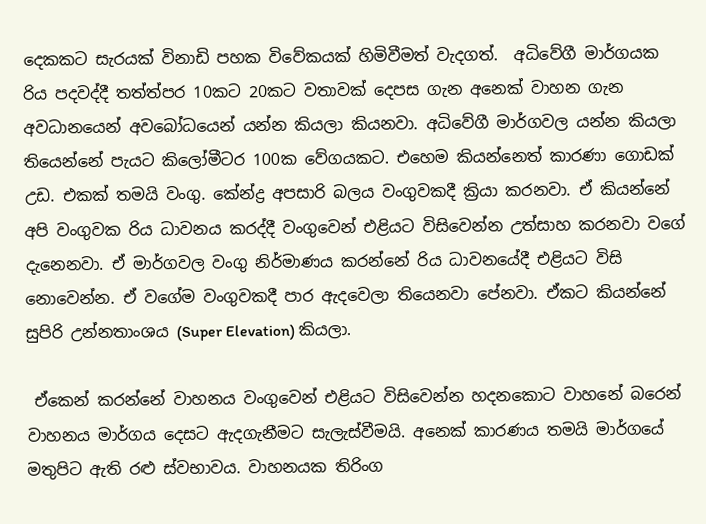දෙකකට සැරයක් විනාඩි පහක විවේකයක් හිමිවීමත් වැදගත්.  අධිවේගී මාර්ගයක රිය පදවද්දී තත්ත්පර 10කට 20කට වතාවක් දෙපස ගැන අනෙක් වාහන ගැන අවධානයෙන් අවබෝධයෙන් යන්න කියලා කියනවා. අධිවේගී මාර්ගවල යන්න කියලා තියෙන්නේ පැයට කිලෝමීටර 100ක වේගයකට. එහෙම කියන්නෙත් කාරණා ගොඩක් උඩ. එකක් තමයි වංගු. කේන්ද්‍ර අපසාරි බලය වංගුවකදී ක්‍රියා කරනවා. ඒ කියන්නේ අපි වංගුවක රිය ධාවනය කරද්දී වංගුවෙන් එළියට විසිවෙන්න උත්සාහ කරනවා වගේ දැනෙනවා. ඒ මාර්ගවල වංගු නිර්මාණය කරන්නේ රිය ධාවනයේදී එළියට විසි නොවෙන්න. ඒ වගේම වංගුවකදී පාර ඇදවෙලා තියෙනවා පේනවා. ඒකට කියන්නේ සුපිරි උන්නතාංශය (Super Elevation) කියලා.

 ඒකෙන් කරන්නේ වාහනය වංගුවෙන් එළි‍යට විසිවෙන්න හදනකොට වාහනේ බරෙන් වාහනය මාර්ගය දෙසට ඇදගැනීමට සැලැස්වීමයි. අනෙක් කාරණය තමයි මාර්ගයේ මතුපිට ඇති රළු ස්වභාවය. වාහනයක තිරිංග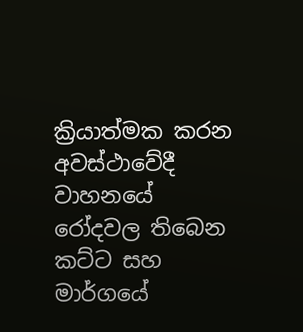ක්‍රියාත්මක කරන අවස්ථාවේදී වාහනයේ රෝදවල තිබෙන කට්ට සහ මාර්ගයේ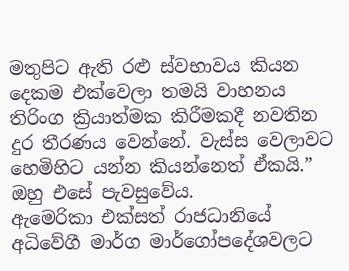මතුපිට ඇති රළු ස්වභාවය කියන දෙකම එක්වෙලා තමයි වාහනය තිරිංග ක්‍රියාත්මක කිරීමකදී නවතින දුර තීරණය වෙන්නේ. වැස්ස වෙලාවට හෙමිහිට යන්න කියන්නෙත් ඒකයි.” ඔහු එසේ පැවසුවේය.
ඇමෙරිකා එක්සත් රාජධානියේ අධිවේගී මාර්ග මාර්ගෝපදේශවලට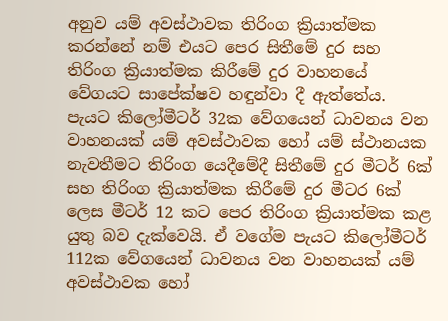අනුව යම් අවස්ථාවක තිරිංග ක්‍රියාත්මක කරන්නේ නම් එයට පෙර සිතීමේ දුර සහ තිරිංග ක්‍රියාත්මක කිරීමේ දුර වාහනයේ වේගයට සාපේක්ෂව හඳුන්වා දී ඇත්තේය. පැයට කිලෝමීටර් 32ක වේගයෙන් ධාවනය වන වාහනයක් යම් අවස්ථාවක හෝ යම් ස්ථානයක නැවතීමට තිරිංග යෙදීමේදී සිතීමේ දුර මීටර් 6ක් සහ තිරිංග ක්‍රියාත්මක කිරීමේ දුර මීටර 6ක් ලෙස මීටර් 12 කට පෙර තිරිංග ක්‍රියාත්මක කළ යුතු බව දැක්වෙයි. ඒ වගේම පැයට කිලෝමීටර් 112ක වේගයෙන් ධාවනය වන වාහනයක් යම් අවස්ථාවක හෝ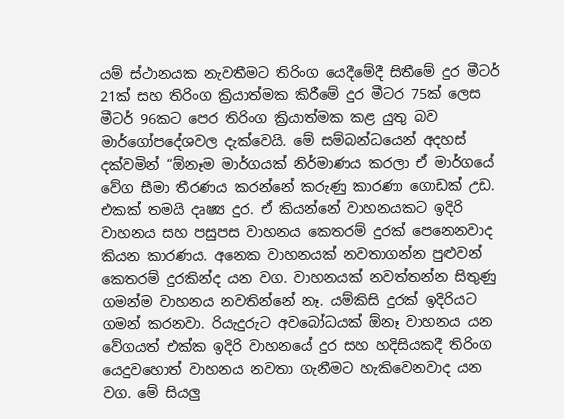යම් ස්ථානයක නැවතීමට තිරිංග යෙදීමේදී සිතීමේ දුර මීටර් 21ක් සහ තිරිංග ක්‍රියාත්මක කිරීමේ දුර මීටර 75ක් ලෙස මීටර් 96කට පෙර තිරිංග ක්‍රියාත්මක කළ යුතු බව මාර්ගෝපදේශවල දැක්වෙයි. මේ සම්බන්ධයෙන් අදහස් දක්වමින් “ඕනෑම මාර්ගයක් නිර්මාණය කරලා ඒ මාර්ගයේ වේග සීමා තීරණය කරන්නේ කරුණු කාරණා ගොඩක් උඩ. එකක් තමයි දෘෂ්‍ය දුර. ඒ කියන්නේ වාහනයකට ඉදිරි වාහනය සහ පසුපස වාහනය කෙතරම් දුරක් පෙනෙනවාද කියන කාරණය. අනෙක වාහනයක් නවතාගන්න පුළුවන් කෙතරම් දුරකින්ද යන වග. වාහනයක් නවත්තන්න සිතුණු ගමන්ම වාහනය නවතින්නේ නෑ. යම්කිසි දුරක් ඉදිරියට ගමන් කරනවා. රියැදුරුට අව‍බෝධයක් ඕනෑ වාහනය යන වේගයත් එක්ක ඉදිරි වාහනයේ දුර සහ හදිසියකදී තිරිංග යෙදුවහොත් වාහනය නවතා ගැනීමට හැකිවෙනවාද යන වග. මේ සියලු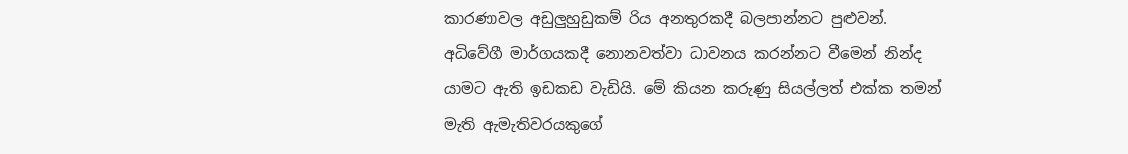කාරණාවල අඩුලුහුඩුකම් රිය අනතුරකදී බලපාන්නට පුළුවන්. අධිවේගී මාර්ගයකදී නොනවත්වා ධාවනය කරන්නට වීමෙන් නින්ද යාමට ඇති ඉඩකඩ වැඩියි. මේ කියන කරුණු සියල්ලත් එක්ක තමන් මැති ඇමැතිවරයකුගේ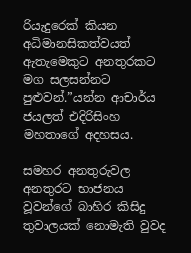රියැදුරෙක් කියන අධිමානසිකත්වයත් ඇතැමෙකුට අනතුරකට මග සලසන්නට පුළුවන්.”යන්න ආචාර්ය ජයලත් එදිරිසිංහ මහතාගේ අදහසය.

සමහර අනතුරුවල අනතුරට භාජනය වූවන්ගේ බාහිර කිසිදු තුවාලයක් නොමැති වුවද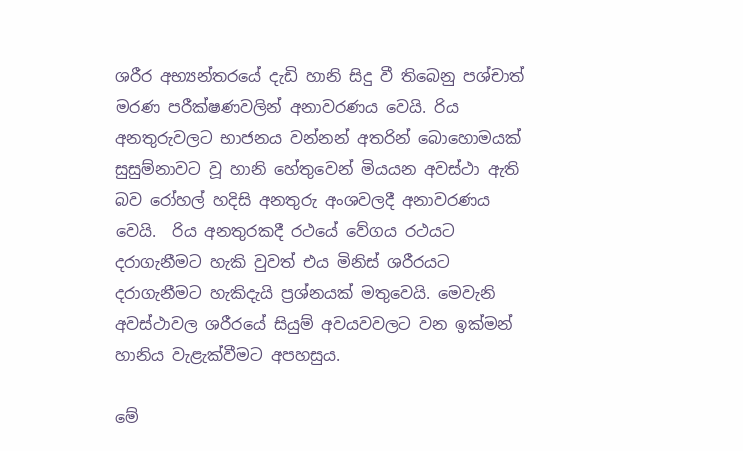ශරීර අභ්‍යන්තරයේ දැඩි හානි සිදු වී තිබෙනු පශ්චාත් මරණ පරීක්ෂණවලින් අනාවරණය වෙයි. රිය අනතුරුවලට භාජනය වන්නන් අතරින් බොහොමයක් සුසුම්නාවට වූ හානි හේතුවෙන් මියයන අවස්ථා ඇති බව රෝහල් හදිසි අනතුරු අංශවලදී අනාවරණය වෙයි.  රිය අනතුරකදී රථයේ වේගය රථයට දරාගැනීමට හැකි වුවත් එය මිනිස් ශරීරයට දරාගැනීමට හැකිදැයි ප්‍රශ්නයක් මතුවෙයි. මෙවැනි අවස්ථාවල ශරීරයේ සියුම් අවයවවලට වන ඉක්මන් හානිය වැළැක්වීමට අපහසුය.

මේ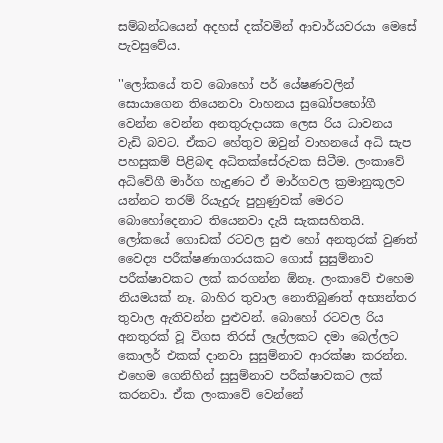සම්බන්ධයෙන් අදහස් දක්වමින් ආචාර්යවරයා මෙසේ පැවසුවේය.

''ලෝකයේ තව බොහෝ පර් යේෂණවලින් සොයාගෙන තියෙනවා වාහනය සුඛෝපභෝගී වෙන්න වෙන්න අනතුරුදායක ලෙස රිය ධාවනය වැඩි බවට. ඒකට හේතුව ඔවුන් වාහනයේ අධි සැප පහසුකම් පිළිබඳ අධිතක්සේරුවක සිටීම. ලංකාවේ අධිවේගී මාර්ග හැදුණට ඒ මාර්ගවල ක්‍රමානුකූලව යන්නට තරම් රියැදුරු පුහුණුවක් මෙරට බොහෝදෙනාට තියෙනවා දැයි සැකසහිතයි. ලෝකයේ ගොඩක් රටවල සුළු හෝ අනතුරක් වුණත් වෛද්‍ය පරීක්ෂණාගාරයකට ගොස් සුසුම්නාව පරීක්ෂාවකට ලක් කරගන්න ඕනෑ. ලංකාවේ එහෙම නියමයක් නෑ. බාහිර තුවාල නොතිබුණත් අභ්‍යන්තර තුවාල ඇතිවන්න පුළුවන්. බොහෝ රටවල රිය අනතුරක් වූ විගස තිරස් ලෑල්ලකට දමා බෙල්ලට කොලර් එකක් දානවා සුසුම්නාව ආරක්ෂා කරන්න. එහෙම ගෙනිහින් සුසුම්නාව පරීක්ෂාවකට ලක් කරනවා. ඒක ලංකාවේ වෙන්නේ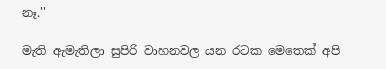නෑ.''

මැති ඇමැතිලා සුපිරි වාහනවල යන රටක මෙතෙක් අපි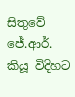සිතුවේ ජේ.ආර්. කියූ විදිහට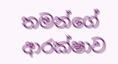තමන්ගේ ආරක්ෂාව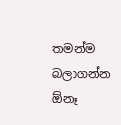තමන්ම බලාගන්න ඕනෑ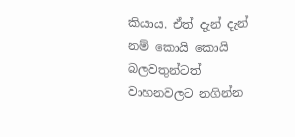කියාය. ඒත් දැන් දැන් නම් කොයි කොයි බලවතුන්ටත් වාහනවලට නගින්න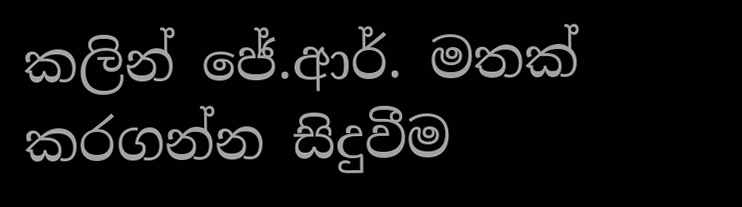කලින් ජේ.ආර්. මතක් කරගන්න සිදුවීම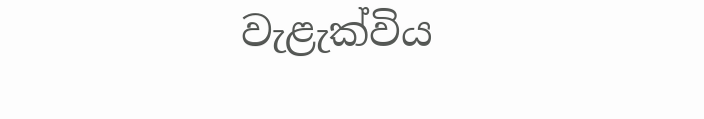වැළැක්විය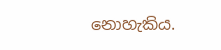නොහැකිය.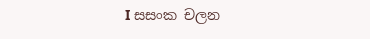I සසංක චලන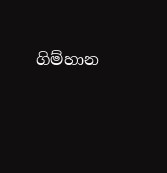ගිම්හාන